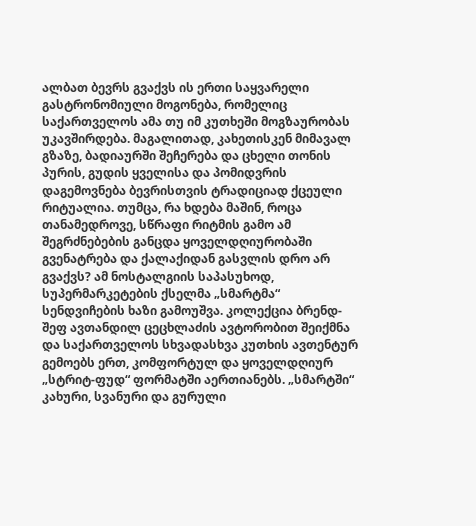ალბათ ბევრს გვაქვს ის ერთი საყვარელი გასტრონომიული მოგონება, რომელიც საქართველოს ამა თუ იმ კუთხეში მოგზაურობას უკავშირდება. მაგალითად, კახეთისკენ მიმავალ გზაზე, ბადიაურში შეჩერება და ცხელი თონის პურის, გუდის ყველისა და პომიდვრის დაგემოვნება ბევრისთვის ტრადიციად ქცეული რიტუალია. თუმცა, რა ხდება მაშინ, როცა თანამედროვე, სწრაფი რიტმის გამო ამ შეგრძნებების განცდა ყოველდღიურობაში გვენატრება და ქალაქიდან გასვლის დრო არ გვაქვს? ამ ნოსტალგიის საპასუხოდ, სუპერმარკეტების ქსელმა „სმარტმა“ სენდვიჩების ხაზი გამოუშვა. კოლექცია ბრენდ-შეფ ავთანდილ ცეცხლაძის ავტორობით შეიქმნა და საქართველოს სხვადასხვა კუთხის ავთენტურ გემოებს ერთ, კომფორტულ და ყოველდღიურ „სტრიტ-ფუდ“ ფორმატში აერთიანებს. „სმარტში“ კახური, სვანური და გურული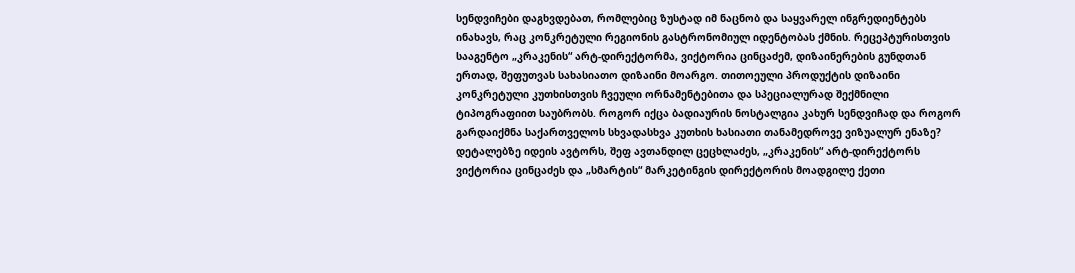სენდვიჩები დაგხვდებათ, რომლებიც ზუსტად იმ ნაცნობ და საყვარელ ინგრედიენტებს ინახავს, რაც კონკრეტული რეგიონის გასტრონომიულ იდენტობას ქმნის. რეცეპტურისთვის სააგენტო „კრაკენის“ არტ-დირექტორმა, ვიქტორია ცინცაძემ, დიზაინერების გუნდთან ერთად, შეფუთვას სახასიათო დიზაინი მოარგო. თითოეული პროდუქტის დიზაინი კონკრეტული კუთხისთვის ჩვეული ორნამენტებითა და სპეციალურად შექმნილი ტიპოგრაფიით საუბრობს. როგორ იქცა ბადიაურის ნოსტალგია კახურ სენდვიჩად და როგორ გარდაიქმნა საქართველოს სხვადასხვა კუთხის ხასიათი თანამედროვე ვიზუალურ ენაზე? დეტალებზე იდეის ავტორს, შეფ ავთანდილ ცეცხლაძეს, „კრაკენის“ არტ-დირექტორს ვიქტორია ცინცაძეს და „სმარტის“ მარკეტინგის დირექტორის მოადგილე ქეთი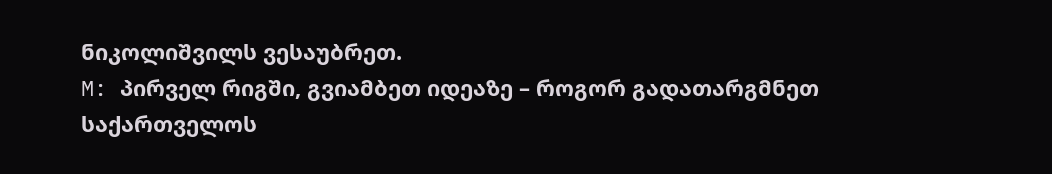ნიკოლიშვილს ვესაუბრეთ.
M: პირველ რიგში, გვიამბეთ იდეაზე – როგორ გადათარგმნეთ საქართველოს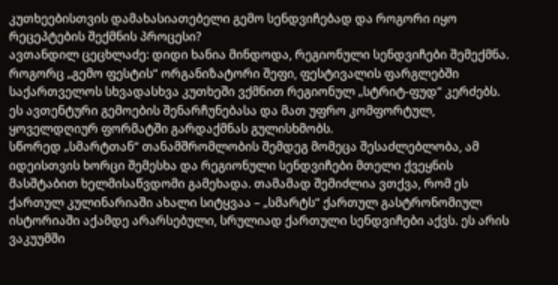კუთხეებისთვის დამახასიათებელი გემო სენდვიჩებად და როგორი იყო რეცეპტების შექმნის პროცესი?
ავთანდილ ცეცხლაძე: დიდი ხანია მინდოდა, რეგიონული სენდვიჩები შემექმნა. როგორც „გემო ფესტის“ ორგანიზატორი შეფი, ფესტივალის ფარგლებში საქართველოს სხვადასხვა კუთხეში ვქმნით რეგიონულ „სტრიტ-ფუდ“ კერძებს. ეს ავთენტური გემოების შენარჩუნებასა და მათ უფრო კომფორტულ, ყოველდღიურ ფორმატში გარდაქმნას გულისხმობს.
სწორედ „სმარტთან“ თანამშრომლობის შემდეგ მომეცა შესაძლებლობა, ამ იდეისთვის ხორცი შემესხა და რეგიონული სენდვიჩები მთელი ქვეყნის მასშტაბით ხელმისაწვდომი გამეხადა. თამამად შემიძლია ვთქვა, რომ ეს ქართულ კულინარიაში ახალი სიტყვაა – „სმარტს“ ქართულ გასტრონომიულ ისტორიაში აქამდე არარსებული, სრულიად ქართული სენდვიჩები აქვს. ეს არის ვაკუუმში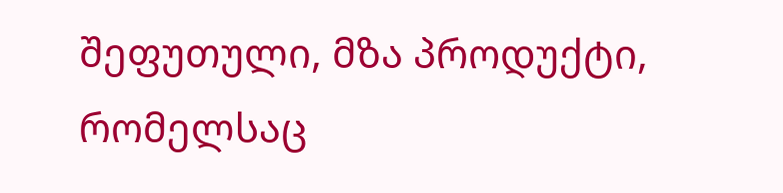შეფუთული, მზა პროდუქტი, რომელსაც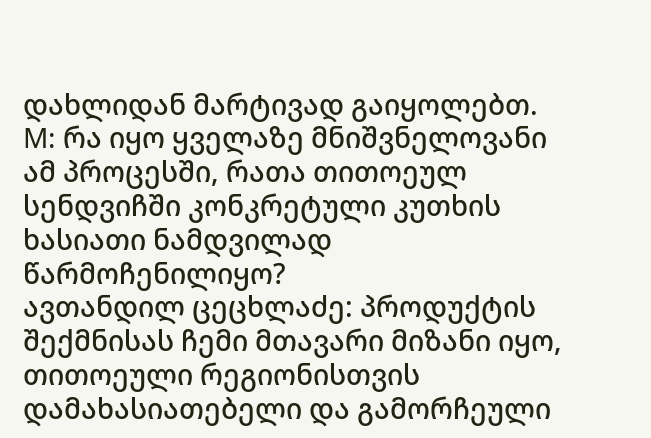დახლიდან მარტივად გაიყოლებთ.
M: რა იყო ყველაზე მნიშვნელოვანი ამ პროცესში, რათა თითოეულ სენდვიჩში კონკრეტული კუთხის ხასიათი ნამდვილად წარმოჩენილიყო?
ავთანდილ ცეცხლაძე: პროდუქტის შექმნისას ჩემი მთავარი მიზანი იყო, თითოეული რეგიონისთვის დამახასიათებელი და გამორჩეული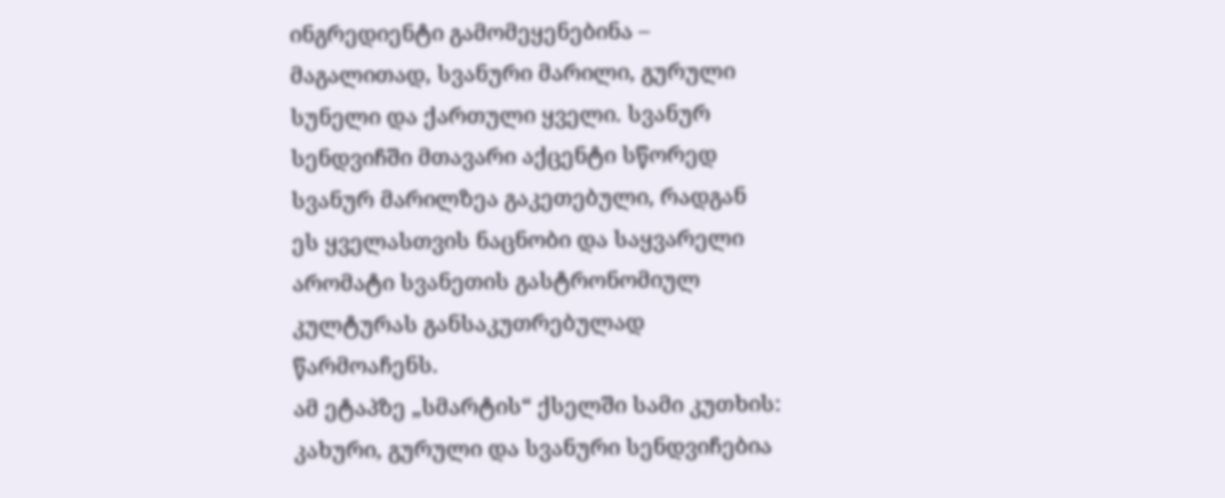ინგრედიენტი გამომეყენებინა – მაგალითად, სვანური მარილი, გურული სუნელი და ქართული ყველი. სვანურ სენდვიჩში მთავარი აქცენტი სწორედ სვანურ მარილზეა გაკეთებული, რადგან ეს ყველასთვის ნაცნობი და საყვარელი არომატი სვანეთის გასტრონომიულ კულტურას განსაკუთრებულად წარმოაჩენს.
ამ ეტაპზე „სმარტის“ ქსელში სამი კუთხის: კახური, გურული და სვანური სენდვიჩებია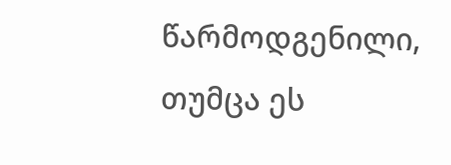წარმოდგენილი, თუმცა ეს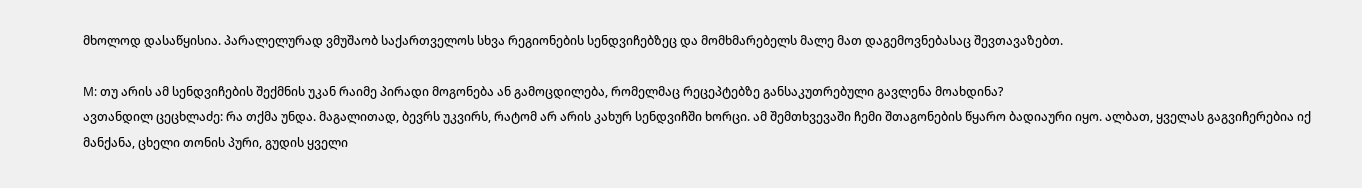მხოლოდ დასაწყისია. პარალელურად ვმუშაობ საქართველოს სხვა რეგიონების სენდვიჩებზეც და მომხმარებელს მალე მათ დაგემოვნებასაც შევთავაზებთ.

M: თუ არის ამ სენდვიჩების შექმნის უკან რაიმე პირადი მოგონება ან გამოცდილება, რომელმაც რეცეპტებზე განსაკუთრებული გავლენა მოახდინა?
ავთანდილ ცეცხლაძე: რა თქმა უნდა. მაგალითად, ბევრს უკვირს, რატომ არ არის კახურ სენდვიჩში ხორცი. ამ შემთხვევაში ჩემი შთაგონების წყარო ბადიაური იყო. ალბათ, ყველას გაგვიჩერებია იქ მანქანა, ცხელი თონის პური, გუდის ყველი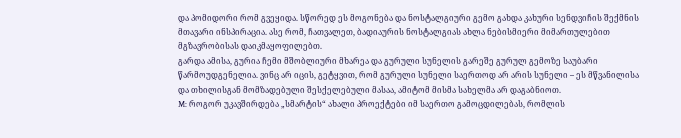და პომიდორი რომ გვეყიდა. სწორედ ეს მოგონება და ნოსტალგიური გემო გახდა კახური სენდვიჩის შექმნის მთავარი ინსპირაცია. ასე რომ, ჩათვალეთ, ბადიაურის ნოსტალგიას ახლა ნებისმიერი მიმართულებით მგზავრობისას დაიკმაყოფილებთ.
გარდა ამისა, გურია ჩემი მშობლიური მხარეა და გურული სუნელის გარეშე გურულ გემოზე საუბარი წარმოუდგენელია. ვინც არ იცის, გეტყვით, რომ გურული სუნელი საერთოდ არ არის სუნელი – ეს მწვანილისა და თხილისგან მომზადებული შესქელებული მასაა, ამიტომ მისმა სახელმა არ დაგაბნიოთ.
M: როგორ უკავშირდება „სმარტის“ ახალი პროექტები იმ საერთო გამოცდილებას, რომლის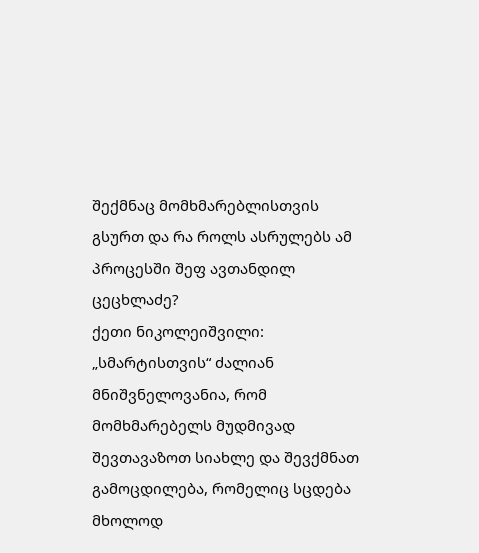შექმნაც მომხმარებლისთვის გსურთ და რა როლს ასრულებს ამ პროცესში შეფ ავთანდილ ცეცხლაძე?
ქეთი ნიკოლეიშვილი: „სმარტისთვის“ ძალიან მნიშვნელოვანია, რომ მომხმარებელს მუდმივად შევთავაზოთ სიახლე და შევქმნათ გამოცდილება, რომელიც სცდება მხოლოდ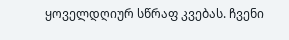ყოველდღიურ სწრაფ კვებას. ჩვენი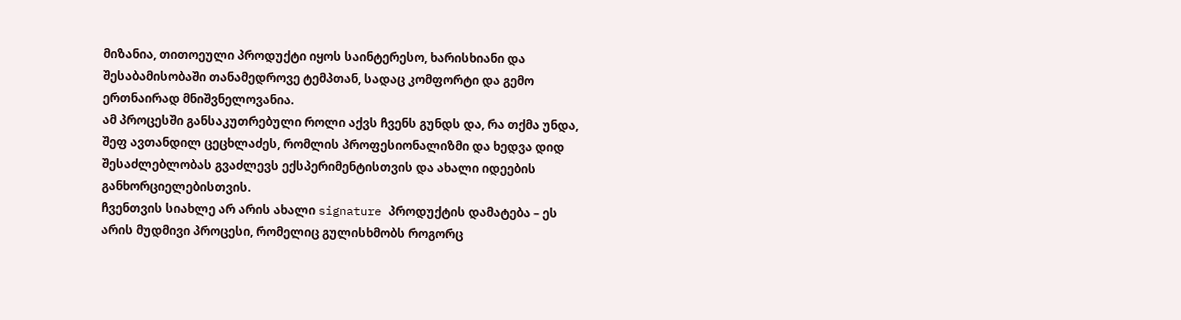მიზანია, თითოეული პროდუქტი იყოს საინტერესო, ხარისხიანი და შესაბამისობაში თანამედროვე ტემპთან, სადაც კომფორტი და გემო ერთნაირად მნიშვნელოვანია.
ამ პროცესში განსაკუთრებული როლი აქვს ჩვენს გუნდს და, რა თქმა უნდა, შეფ ავთანდილ ცეცხლაძეს, რომლის პროფესიონალიზმი და ხედვა დიდ შესაძლებლობას გვაძლევს ექსპერიმენტისთვის და ახალი იდეების განხორციელებისთვის.
ჩვენთვის სიახლე არ არის ახალი signature პროდუქტის დამატება – ეს არის მუდმივი პროცესი, რომელიც გულისხმობს როგორც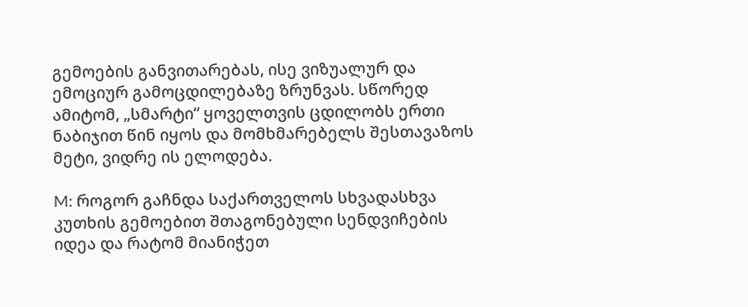გემოების განვითარებას, ისე ვიზუალურ და ემოციურ გამოცდილებაზე ზრუნვას. სწორედ ამიტომ, „სმარტი“ ყოველთვის ცდილობს ერთი ნაბიჯით წინ იყოს და მომხმარებელს შესთავაზოს მეტი, ვიდრე ის ელოდება.

M: როგორ გაჩნდა საქართველოს სხვადასხვა კუთხის გემოებით შთაგონებული სენდვიჩების იდეა და რატომ მიანიჭეთ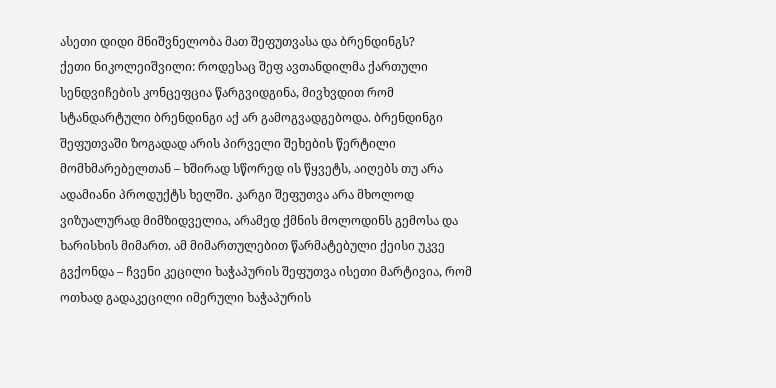ასეთი დიდი მნიშვნელობა მათ შეფუთვასა და ბრენდინგს?
ქეთი ნიკოლეიშვილი: როდესაც შეფ ავთანდილმა ქართული სენდვიჩების კონცეფცია წარგვიდგინა, მივხვდით რომ სტანდარტული ბრენდინგი აქ არ გამოგვადგებოდა. ბრენდინგი შეფუთვაში ზოგადად არის პირველი შეხების წერტილი მომხმარებელთან – ხშირად სწორედ ის წყვეტს, აიღებს თუ არა ადამიანი პროდუქტს ხელში. კარგი შეფუთვა არა მხოლოდ ვიზუალურად მიმზიდველია, არამედ ქმნის მოლოდინს გემოსა და ხარისხის მიმართ. ამ მიმართულებით წარმატებული ქეისი უკვე გვქონდა – ჩვენი კეცილი ხაჭაპურის შეფუთვა ისეთი მარტივია, რომ ოთხად გადაკეცილი იმერული ხაჭაპურის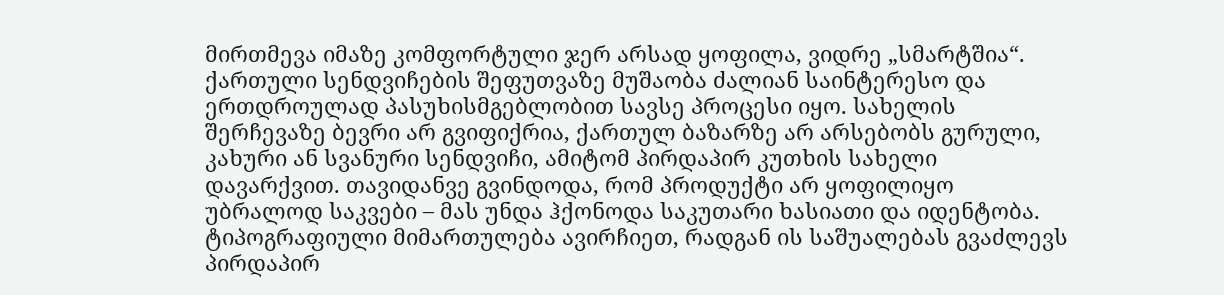მირთმევა იმაზე კომფორტული ჯერ არსად ყოფილა, ვიდრე „სმარტშია“.
ქართული სენდვიჩების შეფუთვაზე მუშაობა ძალიან საინტერესო და ერთდროულად პასუხისმგებლობით სავსე პროცესი იყო. სახელის შერჩევაზე ბევრი არ გვიფიქრია, ქართულ ბაზარზე არ არსებობს გურული, კახური ან სვანური სენდვიჩი, ამიტომ პირდაპირ კუთხის სახელი დავარქვით. თავიდანვე გვინდოდა, რომ პროდუქტი არ ყოფილიყო უბრალოდ საკვები – მას უნდა ჰქონოდა საკუთარი ხასიათი და იდენტობა.
ტიპოგრაფიული მიმართულება ავირჩიეთ, რადგან ის საშუალებას გვაძლევს პირდაპირ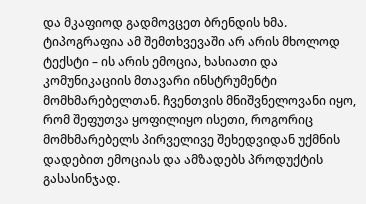და მკაფიოდ გადმოვცეთ ბრენდის ხმა. ტიპოგრაფია ამ შემთხვევაში არ არის მხოლოდ ტექსტი – ის არის ემოცია, ხასიათი და კომუნიკაციის მთავარი ინსტრუმენტი მომხმარებელთან. ჩვენთვის მნიშვნელოვანი იყო, რომ შეფუთვა ყოფილიყო ისეთი, როგორიც მომხმარებელს პირველივე შეხედვიდან უქმნის დადებით ემოციას და ამზადებს პროდუქტის გასასინჯად.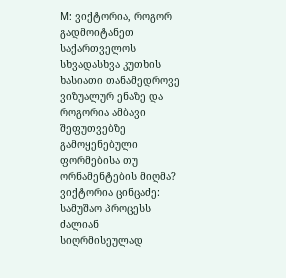M: ვიქტორია, როგორ გადმოიტანეთ საქართველოს სხვადასხვა კუთხის ხასიათი თანამედროვე ვიზუალურ ენაზე და როგორია ამბავი შეფუთვებზე გამოყენებული ფორმებისა თუ ორნამენტების მიღმა?
ვიქტორია ცინცაძე: სამუშაო პროცესს ძალიან სიღრმისეულად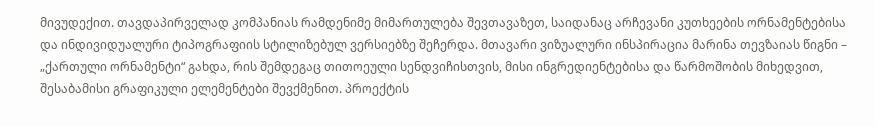მივუდექით. თავდაპირველად კომპანიას რამდენიმე მიმართულება შევთავაზეთ, საიდანაც არჩევანი კუთხეების ორნამენტებისა და ინდივიდუალური ტიპოგრაფიის სტილიზებულ ვერსიებზე შეჩერდა. მთავარი ვიზუალური ინსპირაცია მარინა თევზაიას წიგნი – „ქართული ორნამენტი“ გახდა, რის შემდეგაც თითოეული სენდვიჩისთვის, მისი ინგრედიენტებისა და წარმოშობის მიხედვით, შესაბამისი გრაფიკული ელემენტები შევქმენით. პროექტის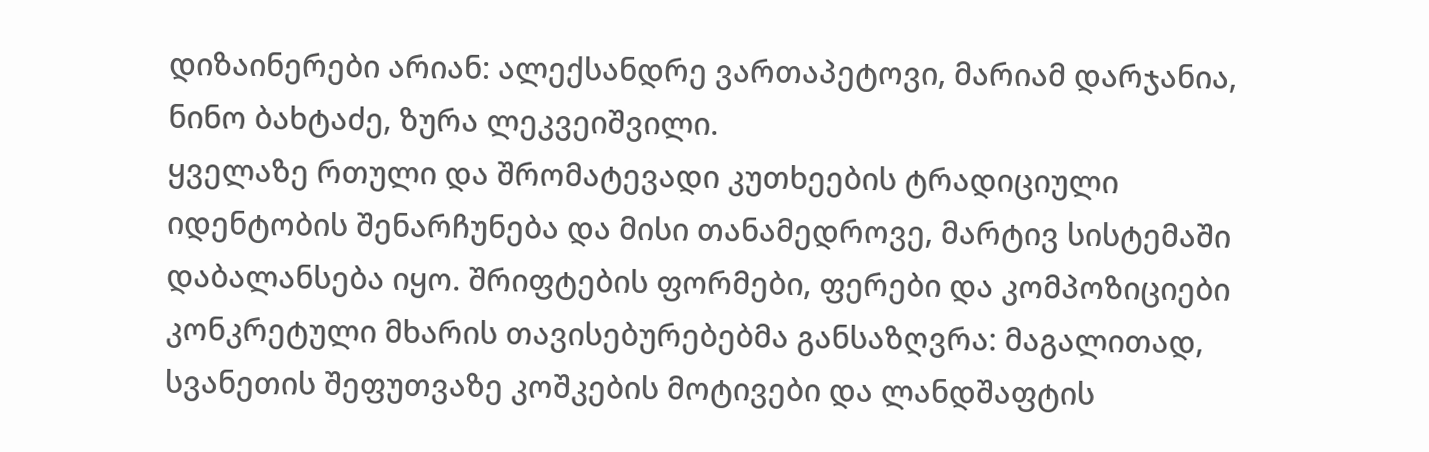დიზაინერები არიან: ალექსანდრე ვართაპეტოვი, მარიამ დარჯანია, ნინო ბახტაძე, ზურა ლეკვეიშვილი.
ყველაზე რთული და შრომატევადი კუთხეების ტრადიციული იდენტობის შენარჩუნება და მისი თანამედროვე, მარტივ სისტემაში დაბალანსება იყო. შრიფტების ფორმები, ფერები და კომპოზიციები კონკრეტული მხარის თავისებურებებმა განსაზღვრა: მაგალითად, სვანეთის შეფუთვაზე კოშკების მოტივები და ლანდშაფტის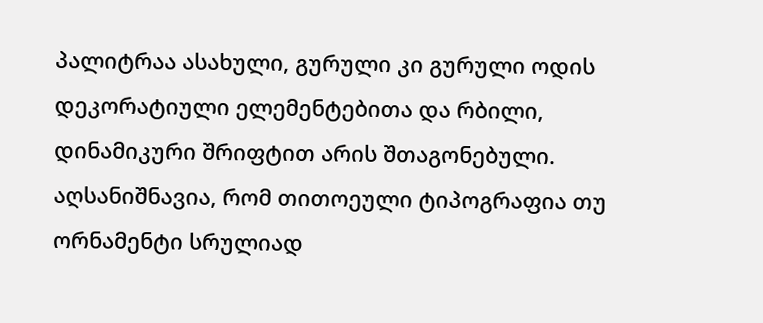პალიტრაა ასახული, გურული კი გურული ოდის დეკორატიული ელემენტებითა და რბილი, დინამიკური შრიფტით არის შთაგონებული.
აღსანიშნავია, რომ თითოეული ტიპოგრაფია თუ ორნამენტი სრულიად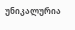უნიკალურია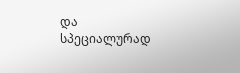და სპეციალურად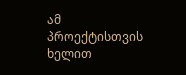ამ პროექტისთვის ხელით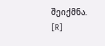შეიქმნა.
[R]